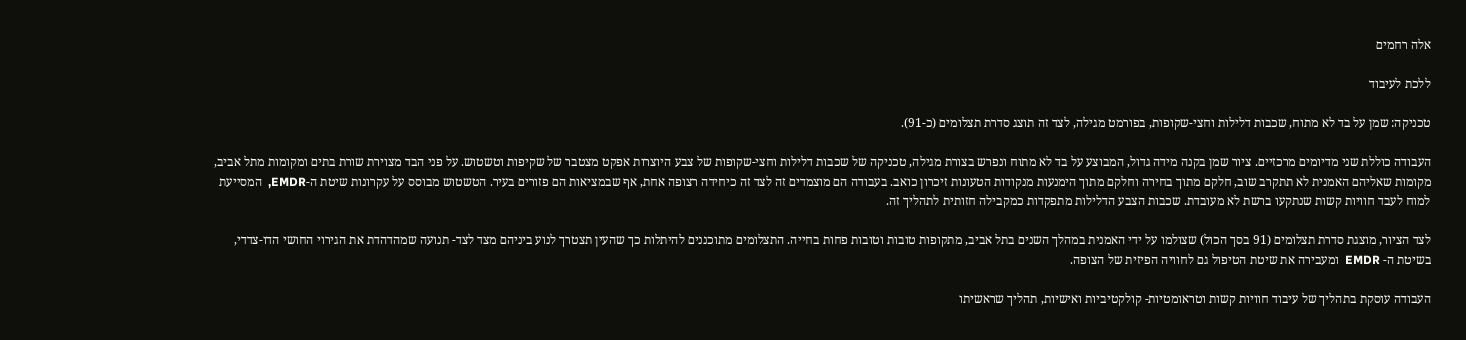אלה רחמים

ללכת לעיבוד

טכניקה: שמן על בד לא מתוח, שכבות דלילות וחצי-שקופות, בפורמט מגילה, לצד זה תוצג סדרת תצלומים (כ-91).

העבודה כוללת שני מדיומים מרכזיים. ציור שמן בקנה מידה גדול, המבוצע על בד לא מתוח ונפרש בצורת מגילה, טכניקה של שכבות דלילות וחצי-שקופות של צבע היוצרות אפקט מצטבר של שקיפות וטשטוש. על פני הבד מצוירת שורת בתים ומקומות מתל אביב, מקומות שאליהם האמנית לא תתקרב שוב, חלקם מתוך בחירה וחלקם מתוך הימנעות מנקודות הטעונות זיכרון כואב. בעבודה הם מוצמדים זה לצד זה כיחידה רצופה אחת, אף שבמציאות הם פזורים בעיר. הטשטוש מבוסס על עקרונות שיטת ה-EMDR,  המסייעת למוח לעבד חוויות קשות שנתקעו ברשת לא מעובדת. שכבות הצבע הדלילות מתפקדות כמקבילה חזותית לתהליך זה.

לצד הציור, מוצגת סדרת תצלומים (91 בסך הכול) שצולמו על ידי האמנית במהלך השנים בתל אביב, מתקופות טובות וטובות פחות בחייה. התצלומים מתוכננים להיתלות כך שהעין תצטרך לנוע ביניהם מצד לצד- תנועה שמהדהדת את הגירוי החושי הדו-צדדי, בשיטת ה- EMDR  ומעבירה את שיטת הטיפול גם לחוויה הפיזית של הצופה.

העבודה עוסקת בתהליך של עיבוד חוויות קשות וטראומטיות- קולקטיביות ואישיות, תהליך שראשיתו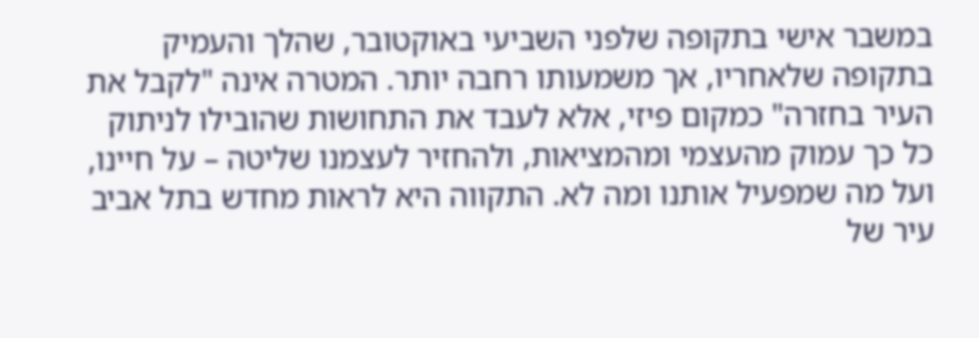במשבר אישי בתקופה שלפני השביעי באוקטובר, שהלך והעמיק בתקופה שלאחריו, אך משמעותו רחבה יותר. המטרה אינה "לקבל את העיר בחזרה" כמקום פיזי, אלא לעבד את התחושות שהובילו לניתוק כל כך עמוק מהעצמי ומהמציאות, ולהחזיר לעצמנו שליטה – על חיינו, ועל מה שמפעיל אותנו ומה לא. התקווה היא לראות מחדש בתל אביב עיר של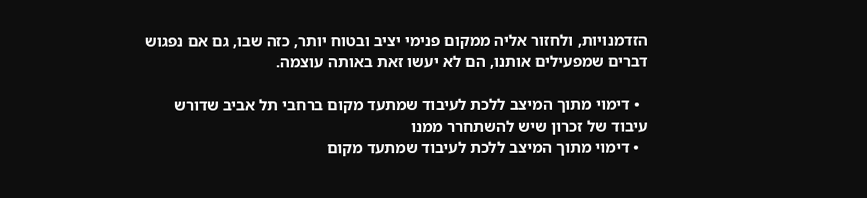הזדמנויות, ולחזור אליה ממקום פנימי יציב ובטוח יותר, כזה שבו, גם אם נפגוש דברים שמפעילים אותנו, הם לא יעשו זאת באותה עוצמה.

  • דימוי מתוך המיצב ללכת לעיבוד שמתעד מקום ברחבי תל אביב שדורש עיבוד של זכרון שיש להשתחרר ממנו
  • דימוי מתוך המיצב ללכת לעיבוד שמתעד מקום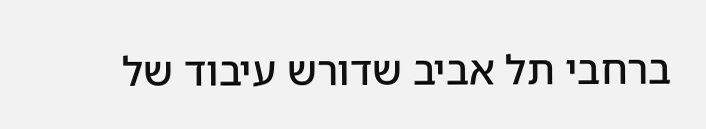ברחבי תל אביב שדורש עיבוד של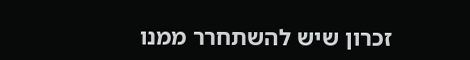זכרון שיש להשתחרר ממנו